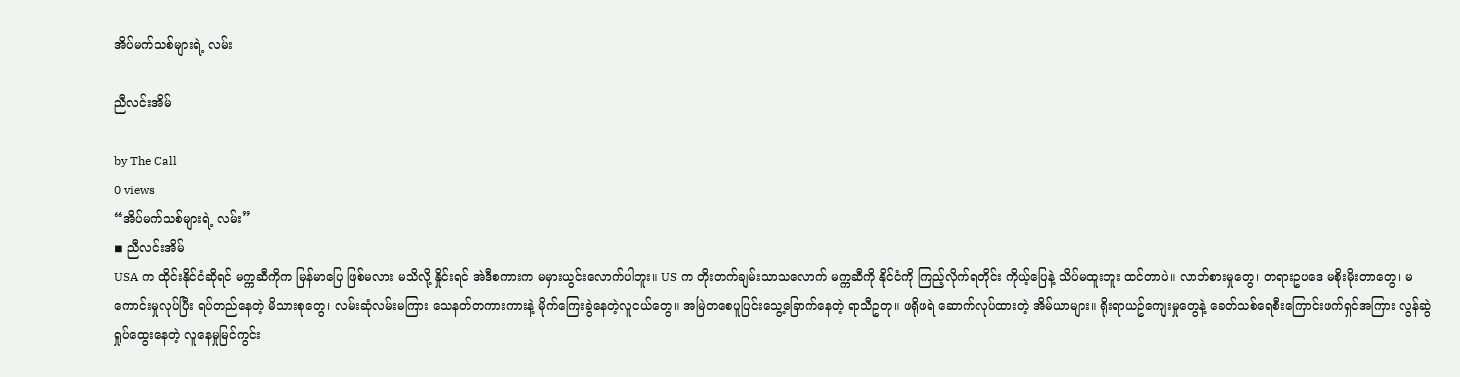အိပ်မက်သစ်များရဲ့ လမ်း

ညီလင်းအိမ်

by The Call
0 views
“အိပ်မက်သစ်များရဲ့ လမ်း”
◾ ညီလင်းအိမ်
USA က ထိုင်းနိုင်ငံဆိုရင် မက္ကဆီကိုက မြန်မာပြေ ဖြစ်မလား မသိလို့ နှိုင်းရင် အဲဒီစကားက မမှားယွင်းလောက်ပါဘူး။ US က တိုးတက်ချမ်းသာသလောက် မက္ကဆီကို နိုင်ငံကို ကြည့်လိုက်ရတိုင်း ကိုယ့်ပြေနဲ့ သိပ်မထူးဘူး ထင်တာပဲ။ လာဘ်စားမှုတွေ၊ တရားဥပဒေ မစိုးမိုးတာတွေ၊ မကောင်းမှုလုပ်ပြီး ရပ်တည်နေတဲ့ မိသားစုတွေ၊ လမ်းဆုံလမ်းမကြား သေနတ်တကားကားနဲ့ မိုက်ကြေးခွဲနေတဲ့လူငယ်တွေ။ အမြဲတစေပူပြင်းသွေ့ခြောက်နေတဲ့ ရာသီဥတု။ ဖရိုဖရဲ ဆောက်လုပ်ထားတဲ့ အိမ်ယာများ။ ရိုးရာယဥ်ကျေးမှုတွေနဲ့ ခေတ်သစ်ရေစီးကြောင်းဖက်ရှင်အကြား လွန်ဆွဲရှုပ်ထွေးနေတဲ့ လူနေမှုမြင်ကွင်း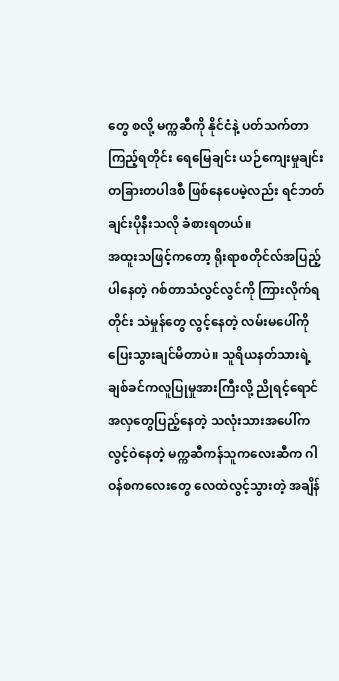တွေ စလို့ မက္ကဆီကို နိုင်ငံနဲ့ ပတ်သက်တာ ကြည့်ရတိုင်း ရေမြေချင်း ယဉ်ကျေးမှုချင်း တခြားတပါဒစီ ဖြစ်နေပေမဲ့လည်း ရင်ဘတ်ချင်းပိုနီးသလို ခံစားရတယ်။
အထူးသဖြင့်ကတော့ ရိုးရာစတိုင်လ်အပြည့်ပါနေတဲ့ ဂစ်တာသံလွင်လွင်ကို ကြားလိုက်ရတိုင်း သဲမှုန်တွေ လွင့်နေတဲ့ လမ်းမပေါ်ကို ပြေးသွားချင်မိတာပဲ။ သူရိယနတ်သားရဲ့ ချစ်ခင်ကလူပြုမှုအားကြီးလို့ ညိုရင့်ရောင်အလှတွေပြည့်နေတဲ့ သလုံးသားအပေါ်က လွင့်ဝဲနေတဲ့ မက္ကဆီကန်သူကလေးဆီက ဂါဝန်စကလေးတွေ လေထဲလွင့်သွားတဲ့ အချိန်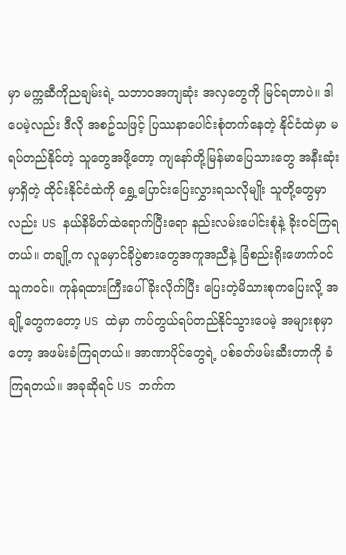မှာ မက္ကဆီကိုညချမ်းရဲ့ သဘာဝအကျဆုံး အလှတွေကို မြင်ရတာပဲ။ ဒါပေမဲ့လည်း ဒီလို အစဥ်သဖြင့် ပြဿနာပေါင်းစုံတက်နေတဲ့ နိုင်ငံထဲမှာ မရပ်တည်နိုင်တဲ့ သူတွေအဖို့တော့ ကျနော်တို့မြန်မာပြေသားတွေ အနီးဆုံးမှာရှိတဲ့ ထိုင်းနိုင်ငံထဲကို ရွှေ့ပြောင်းပြေးလွှားရသလိုမျိုး သူတို့တွေမှာလည်း US နယ်နိမိတ်ထဲရောက်ပြီးရော နည်းလမ်းပေါင်းစုံနဲ့ ခိုးဝင်ကြရတယ်။ တချို့က လူမှောင်ခိုပွဲစားတွေအကူအညီနဲ့ ခြံစည်းရိုးဖောက်ဝင်သူကဝင်။ ကုန်ရထားကြီးပေါ်ခိုးလိုက်ပြီး ပြေးတဲ့မိသားစုကပြေးလို့ အချို့တွေကတော့ US ထဲမှာ ကပ်တွယ်ရပ်တည်နိုင်သွားပေမဲ့ အများစုမှာတော့ အဖမ်းခံကြရတယ်။ အာဏာပိုင်တွေရဲ့ ပစ်ခတ်ဖမ်းဆီးတာကို ခံကြရတယ်။ အခုဆိုရင် US ဘက်က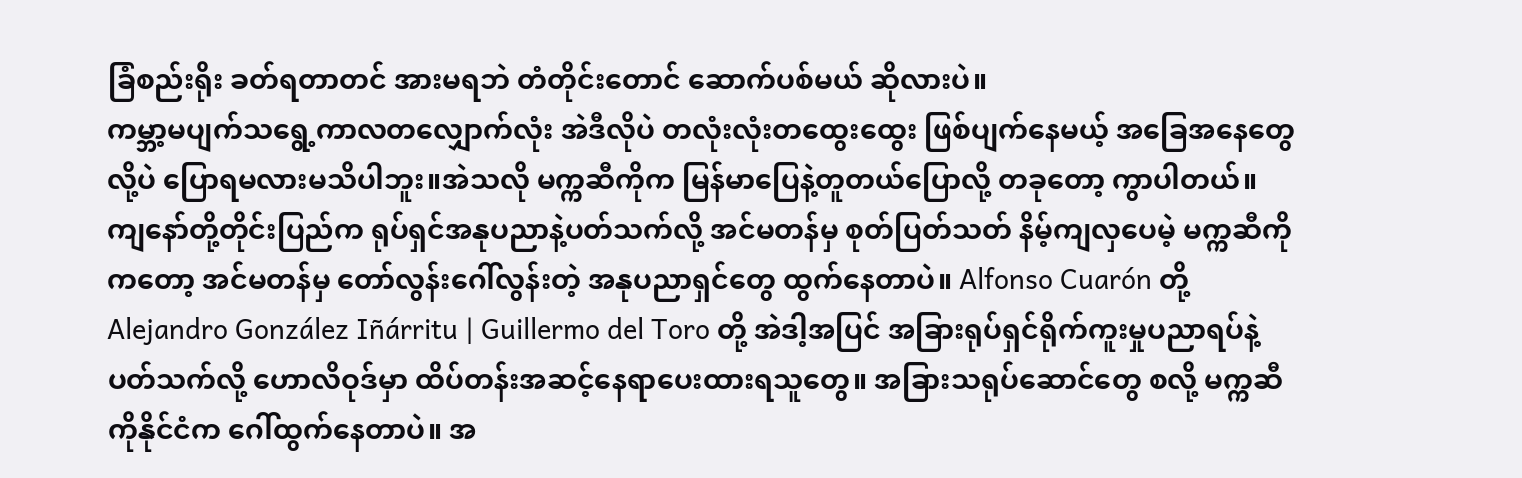ခြံစည်းရိုး ခတ်ရတာတင် အားမရဘဲ တံတိုင်းတောင် ဆောက်ပစ်မယ် ဆိုလားပဲ။
ကမ္ဘာ့မပျက်သရွေ့ကာလတလျှောက်လုံး အဲဒီလိုပဲ တလုံးလုံးတထွေးထွေး ဖြစ်ပျက်နေမယ့် အခြေအနေတွေလို့ပဲ ပြောရမလားမသိပါဘူး။အဲသလို မက္ကဆီကိုက မြန်မာပြေနဲ့တူတယ်ပြောလို့ တခုတော့ ကွာပါတယ်။ ကျနော်တို့တိုင်းပြည်က ရုပ်ရှင်အနုပညာနဲ့ပတ်သက်လို့ အင်မတန်မှ စုတ်ပြတ်သတ် နိမ့်ကျလှပေမဲ့ မက္ကဆီကိုကတော့ အင်မတန်မှ တော်လွန်းဂေါ်လွန်းတဲ့ အနုပညာရှင်တွေ ထွက်နေတာပဲ။ Alfonso Cuarón တို့ Alejandro González Iñárritu | Guillermo del Toro တို့ အဲဒါ့အပြင် အခြားရုပ်ရှင်ရိုက်ကူးမှုပညာရပ်နဲ့ပတ်သက်လို့ ဟောလိဝုဒ်မှာ ထိပ်တန်းအဆင့်နေရာပေးထားရသူတွေ။ အခြားသရုပ်ဆောင်တွေ စလို့ မက္ကဆီကိုနိုင်ငံက ဂေါ်ထွက်နေတာပဲ။ အ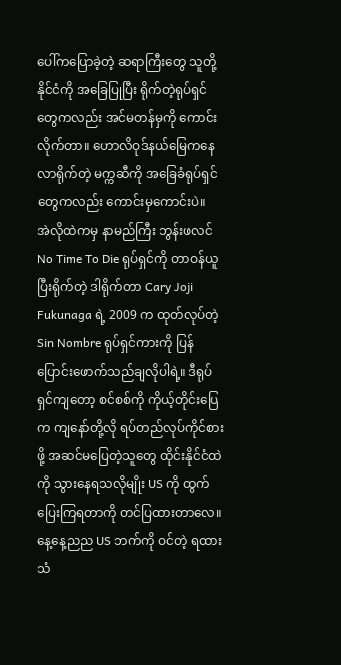ပေါ်ကပြောခဲ့တဲ့ ဆရာကြီးတွေ သူတို့နိုင်ငံကို အခြေပြုပြီး ရိုက်တဲ့ရုပ်ရှင်တွေကလည်း အင်မတန်မှကို ကောင်းလိုက်တာ။ ဟောလိဝုဒ်နယ်မြေကနေ လာရိုက်တဲ့ မက္ကဆီကို အခြေခံရုပ်ရှင်တွေကလည်း ကောင်းမှကောင်းပဲ။
အဲလိုထဲကမှ နာမည်ကြီး ဘွန်းဖလင် No Time To Die ရုပ်ရှင်ကို တာဝန်ယူပြီးရိုက်တဲ့ ဒါရိုက်တာ Cary Joji Fukunaga ရဲ့ 2009 က ထုတ်လုပ်တဲ့ Sin Nombre ရုပ်ရှင်ကားကို ပြန်ပြောင်းဖောက်သည်ချလိုပါရဲ့။ ဒီရုပ်ရှင်ကျတော့ စင်စစ်ကို ကိုယ့်တိုင်းပြေက ကျနော်တို့လို ရပ်တည်လုပ်ကိုင်စားဖို့ အဆင်မပြေတဲ့သူတွေ ထိုင်းနိုင်ငံထဲကို သွားနေရသလိုမျိုး US ကို ထွက်ပြေးကြရတာကို တင်ပြထားတာလေ။
နေ့နေ့ညည US ဘက်ကို ဝင်တဲ့ ရထားသံ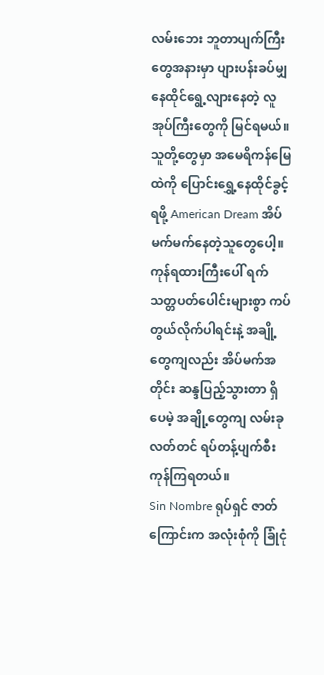လမ်းဘေး ဘူတာပျက်ကြီးတွေအနားမှာ ပျားပန်းခပ်မျှ နေထိုင်ရွေ့လျားနေတဲ့ လူအုပ်ကြီးတွေကို မြင်ရမယ်။ သူတို့တွေမှာ အမေရိကန်မြေထဲကို ပြောင်းရွှေ့နေထိုင်ခွင့်ရဖို့ American Dream အိပ်မက်မက်နေတဲ့သူတွေပေါ့။ ကုန်ရထားကြီးပေါ် ရက်သတ္တပတ်ပေါင်းများစွာ ကပ်တွယ်လိုက်ပါရင်းနဲ့ အချို့တွေကျလည်း အိပ်မက်အတိုင်း ဆန္ဒပြည့်သွားတာ ရှိပေမဲ့ အချို့တွေကျ လမ်းခုလတ်တင် ရပ်တန့်ပျက်စီးကုန်ကြရတယ်။
Sin Nombre ရုပ်ရှင် ဇာတ်ကြောင်းက အလုံးစုံကို ခြုံငုံ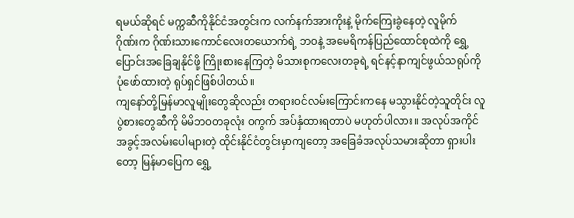ရမယ်ဆိုရင် မက္ကဆီကိုနိုင်ငံအတွင်းက လက်နက်အားကိုးနဲ့ မိုက်ကြေးခွဲနေတဲ့ လူမိုက်
ဂိုဏ်းက ဂိုဏ်းသားကောင်လေးတယောက်ရဲ့ ဘဝနဲ့ အမေရိကန်ပြည်ထောင်စုထဲကို ရွှေ့ပြောင်းအခြေချနိုင်ဖို့ ကြိုးစားနေကြတဲ့ မိသားစုကလေးတခုရဲ့ ရင်နင့်နာကျင်ဖွယ်သရုပ်ကို ပုံဖော်ထားတဲ့ ရုပ်ရှင်ဖြစ်ပါတယ်။
ကျနော်တို့မြန်မာလူမျိုးတွေဆိုလည်း တရားဝင်လမ်းကြောင်းကနေ မသွားနိုင်တဲ့သူတိုင်း လူပွဲစားတွေဆီကို မိမိဘဝတခုလုံး ဝကွက် အပ်နှံထားရတာပဲ မဟုတ်ပါလား။ အလုပ်အကိုင်အခွင့်အလမ်းပေါများတဲ့ ထိုင်းနိုင်ငံတွင်းမှာကျတော့ အခြေခံအလုပ်သမားဆိုတာ ရှားပါးတော့ မြန်မာပြေက ရွှေ့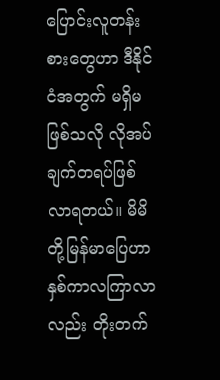ပြောင်းလူတန်းစားတွေဟာ ဒီနိုင်ငံအတွက် မရှိမဖြစ်သလို လိုအပ်ချက်တရပ်ဖြစ်လာရတယ်။ မိမိတို့မြန်မာပြေဟာ နှစ်ကာလကြာလာလည်း တိုးတက်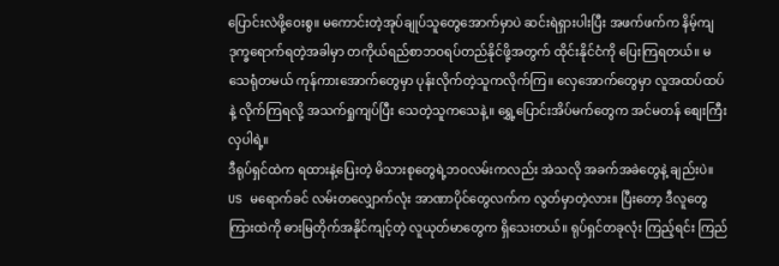ပြောင်းလဲဖို့ဝေးစွ။ မကောင်းတဲ့အုပ်ချုပ်သူတွေအောက်မှာပဲ ဆင်းရဲရှားပါးပြီး အဖက်ဖက်က နိမ့်ကျ ဒုက္ခရောက်ရတဲ့အခါမှာ တကိုယ်ရည်စာဘဝရပ်တည်နိုင်ဖို့အတွက် ထိုင်းနိုင်ငံကို ပြေးကြရတယ်။ မသေရုံတမယ် ကုန်ကားအောက်တွေမှာ ပုန်းလိုက်တဲ့သူကလိုက်ကြ။ လှေအောက်တွေမှာ လူအထပ်ထပ်နဲ့ လိုက်ကြရလို့ အသက်ရှုကျပ်ပြီး သေတဲ့သူကသေနဲ့။ ရွှေ့ပြောင်းအိပ်မက်တွေက အင်မတန် စျေးကြီးလှပါရဲ့။
ဒီရုပ်ရှင်ထဲက ရထားနဲ့ပြေးတဲ့ မိသားစုတွေရဲ့ဘဝလမ်းကလည်း အဲသလို အခက်အခဲတွေနဲ့ ချည်းပဲ။ US မရောက်ခင် လမ်းတလျှောက်လုံး အာဏာပိုင်တွေလက်က လွတ်မှာတဲ့လား။ ပြီးတော့ ဒီလူတွေကြားထဲကို ဓားမြတိုက်အနိုင်ကျင့်တဲ့ လူယုတ်မာတွေက ရှိသေးတယ်။ ရုပ်ရှင်တခုလုံး ကြည့်ရင်း ကြည်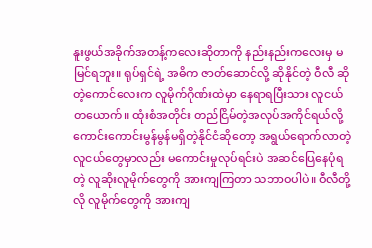နူးဖွယ်အခိုက်အတန့်ကလေးဆိုတာကို နည်းနည်းကလေးမှ မမြင်ရဘူး။ ရုပ်ရှင်ရဲ့ အဓိက ဇာတ်ဆောင်လို့ ဆိုနိုင်တဲ့ ဝီလီ ဆိုတဲ့ကောင်လေးက လူမိုက်ဂိုဏ်းထဲမှာ နေရာရပြီးသား လူငယ်တယောက်။ ထုံးစံအတိုင်း တည်ငြိမ်တဲ့အလုပ်အကိုင်ရယ်လို့ ကောင်းကောင်းမွန်မွန်မရှိတဲ့နိုင်ငံဆိုတော့ အရွယ်ရောက်လာတဲ့လူငယ်တွေမှာလည်း မကောင်းမှုလုပ်ရင်းပဲ အဆင်ပြေနေပုံရတဲ့ လူဆိုးလူမိုက်တွေကို အားကျကြတာ သဘာဝပါပဲ။ ဝီလီတို့လို လူမိုက်တွေကို အားကျ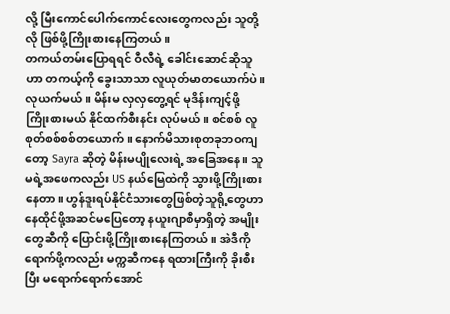လို့ မြီးကောင်ပေါက်ကောင်လေးတွေကလည်း သူတို့လို ဖြစ်ဖို့ကြိုးစားနေကြတယ်။
တကယ်တမ်းပြောရရင် ဝီလီရဲ့ ခေါင်းဆောင်ဆိုသူဟာ တကယ့်ကို ခွေးသာသာ လူယုတ်မာတယောက်ပဲ။ လုယက်မယ်။ မိန်းမ လှလှတွေ့ရင် မုဒိန်းကျင့်ဖို့ ကြိုးစားမယ် နိုင်ထက်စီးနင်း လုပ်မယ်။ စင်စစ် လူစုတ်စစ်စစ်တယောက်။ နောက်မိသားစုတခုဘဝကျတော့ Sayra ဆိုတဲ့ မိန်းမပျိုလေးရဲ့ အခြေအနေ။ သူမရဲ့အဖေကလည်း US နယ်မြေထဲကို သွားဖို့ကြိုးစားနေတာ။ ဟွန်ဒူးရပ်နိုင်ငံသားတွေဖြစ်တဲ့သူရို့တွေဟာ နေထိုင်ဖို့အဆင်မပြေတော့ နယူးဂျာစီမှာရှိတဲ့ အမျိုးတွေဆီကို ပြောင်းဖို့ကြိုးစားနေကြတယ်။ အဲဒီကို ရောက်ဖို့ကလည်း မက္ကဆီကနေ ရထားကြီးကို ခိုးစီးပြီး မရောက်ရောက်အောင်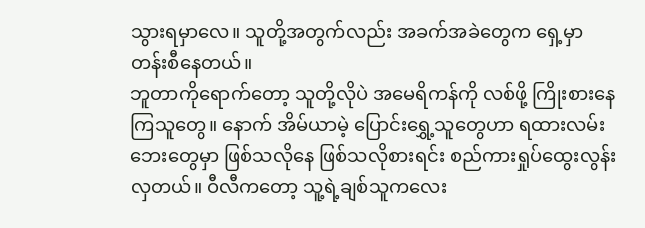သွားရမှာလေ။ သူတို့အတွက်လည်း အခက်အခဲတွေက ရှေ့မှာတန်းစီနေတယ်။
ဘူတာကိုရောက်တော့ သူတို့လိုပဲ အမေရိကန်ကို လစ်ဖို့ ကြိုးစားနေကြသူတွေ။ နောက် အိမ်ယာမဲ့ ပြောင်းရွှေ့သူတွေဟာ ရထားလမ်းဘေးတွေမှာ ဖြစ်သလိုနေ ဖြစ်သလိုစားရင်း စည်ကားရှုပ်ထွေးလွန်းလှတယ်။ ဝီလီကတော့ သူ့ရဲ့ချစ်သူကလေး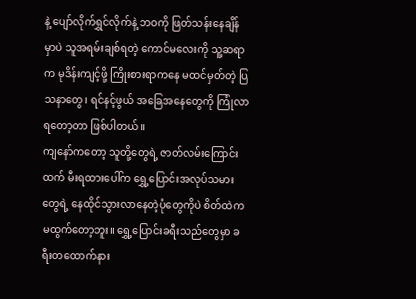နဲ့ ပျော်လိုက်ရွှင်လိုက်နဲ့ ဘဝကို ဖြတ်သန်းနေချိန်မှာပဲ သူအရမ်းချစ်ရတဲ့ ကောင်မလေးကို သူ့ဆရာက မုဒိန်းကျင့်ဖို့ ကြိုးစားရာကနေ မထင်မှတ်တဲ့ ပြသနာတွေ၊ ရင်နင့်ဖွယ် အခြေအနေတွေကို ကြုံလာရတော့တာ ဖြစ်ပါတယ်။
ကျနော်ကတော့ သူတို့တွေရဲ့ ဇာတ်လမ်းကြောင်းထက် မီးရထားပေါ်က ရွှေ့ပြောင်းအလုပ်သမားတွေရဲ့ နေထိုင်သွားလာနေတဲ့ပုံတွေကိုပဲ စိတ်ထဲက မထွက်တော့ဘူး။ ရွှေ့ပြောင်းခရီးသည်တွေမှာ ခရီးတထောက်နား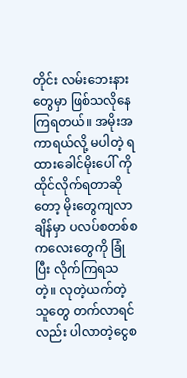တိုင်း လမ်းဘေးနားတွေမှာ ဖြစ်သလိုနေကြရတယ်။ အမိုးအကာရယ်လို့ မပါတဲ့ ရထားခေါင်မိုးပေါ် ကိုထိုင်လိုက်ရတာဆိုတော့ မိုးတွေကျလာချိန်မှာ ပလပ်စတစ်စကလေးတွေကို ခြုံပြီး လိုက်ကြရသတဲ့။ လုတဲ့ယက်တဲ့သူတွေ တက်လာရင်လည်း ပါလာတဲ့ငွေစ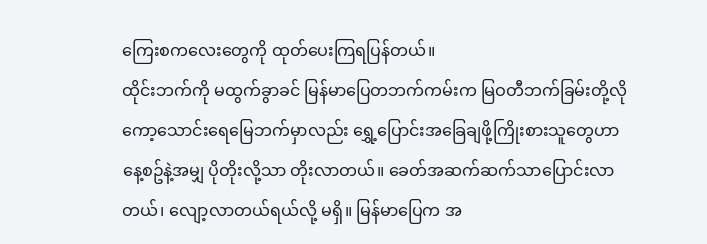ကြေးစကလေးတွေကို ထုတ်ပေးကြရပြန်တယ်။
ထိုင်းဘက်ကို မထွက်ခွာခင် မြန်မာပြေတဘက်ကမ်းက မြဝတီဘက်ခြမ်းတို့လို ကော့သောင်းရေမြေဘက်မှာလည်း ရွှေ့ပြောင်းအခြေချဖို့ကြိုးစားသူတွေဟာ နေ့စဥ်နဲ့အမျှ ပိုတိုးလို့သာ တိုးလာတယ်။ ခေတ်အဆက်ဆက်သာပြောင်းလာတယ်၊ လျော့လာတယ်ရယ်လို့ မရှိ။ မြန်မာပြေက အ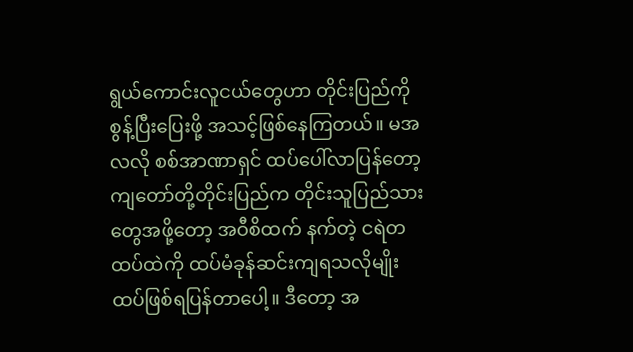ရွယ်ကောင်းလူငယ်တွေဟာ တိုင်းပြည်ကို စွန့်ပြီးပြေးဖို့ အသင့်ဖြစ်နေကြတယ်။ မအလလို စစ်အာဏာရှင် ထပ်ပေါ်လာပြန်တော့ ကျတော်တို့တိုင်းပြည်က တိုင်းသူပြည်သားတွေအဖို့တော့ အဝီစိထက် နက်တဲ့ ငရဲတထပ်ထဲကို ထပ်မံခုန်ဆင်းကျရသလိုမျိုး ထပ်ဖြစ်ရပြန်တာပေါ့။ ဒီတော့ အ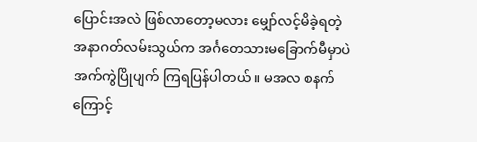ပြောင်းအလဲ ဖြစ်လာတော့မလား မျှော်လင့်မိခဲ့ရတဲ့ အနာဂတ်လမ်းသွယ်က အင်္ဂတေသားမခြောက်မီမှာပဲ အက်ကွဲပြိုပျက် ကြရပြန်ပါတယ်။ မအလ စနက်ကြောင့်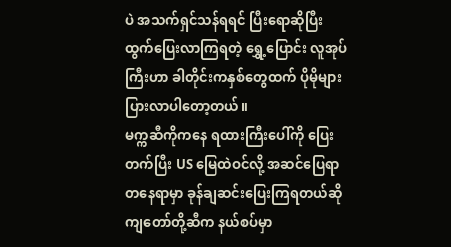ပဲ အသက်ရှင်သန်ရရင် ပြီးရောဆိုပြီး ထွက်ပြေးလာကြရတဲ့ ရွှေ့ပြောင်း လူအုပ်ကြီးဟာ ခါတိုင်းကနှစ်တွေထက် ပိုမိုများပြားလာပါတော့တယ်။
မက္ကဆီကိုကနေ ရထားကြီးပေါ်ကို ပြေးတက်ပြီး US မြေထဲဝင်လို့ အဆင်ပြေရာ တနေရာမှာ ခုန်ချဆင်းပြေးကြရတယ်ဆို ကျတော်တို့ဆီက နယ်စပ်မှာ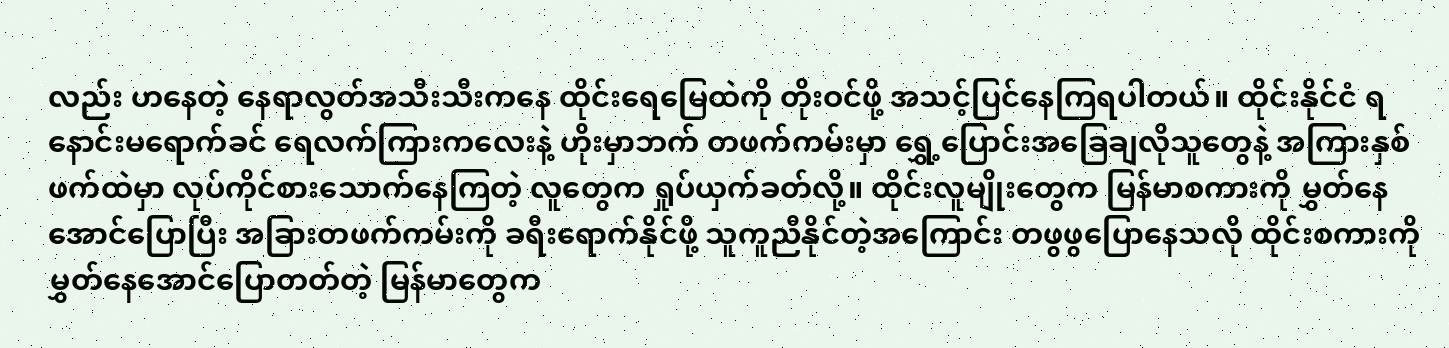လည်း ဟနေတဲ့ နေရာလွတ်အသီးသီးကနေ ထိုင်းရေမြေထဲကို တိုးဝင်ဖို့ အသင့်ပြင်နေကြရပါတယ်။ ထိုင်းနိုင်ငံ ရနောင်းမရောက်ခင် ရေလက်ကြားကလေးနဲ့ ဟိုးမှာဘက် တဖက်ကမ်းမှာ ရွှေ့ပြောင်းအခြေချလိုသူတွေနဲ့ အကြားနှစ်ဖက်ထဲမှာ လုပ်ကိုင်စားသောက်နေကြတဲ့ လူတွေက ရှုပ်ယှက်ခတ်လို့။ ထိုင်းလူမျိုးတွေက မြန်မာစကားကို မွှတ်နေအောင်ပြောပြီး အခြားတဖက်ကမ်းကို ခရီးရောက်နိုင်ဖို့ သူကူညီနိုင်တဲ့အကြောင်း တဖွဖွပြောနေသလို ထိုင်းစကားကို မွှတ်နေအောင်ပြောတတ်တဲ့ မြန်မာတွေက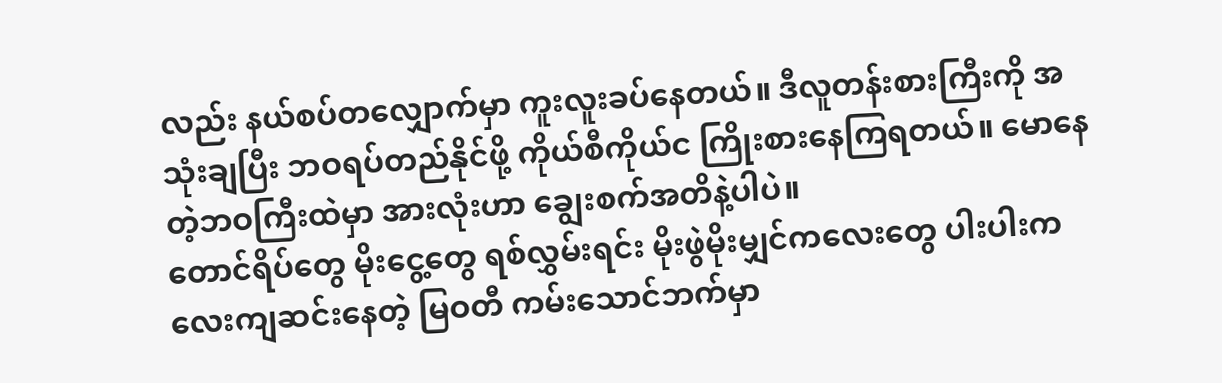လည်း နယ်စပ်တလျှောက်မှာ ကူးလူးခပ်နေတယ်။ ဒီလူတန်းစားကြီးကို အသုံးချပြီး ဘဝရပ်တည်နိုင်ဖို့ ကိုယ်စီကိုယ်င ကြိုးစားနေကြရတယ်။ မောနေတဲ့ဘဝကြီးထဲမှာ အားလုံးဟာ ချွေးစက်အတိနဲ့ပါပဲ။
တောင်ရိပ်တွေ မိုးငွေ့တွေ ရစ်လွှမ်းရင်း မိုးဖွဲမိုးမျှင်ကလေးတွေ ပါးပါးကလေးကျဆင်းနေတဲ့ မြဝတီ ကမ်းသောင်ဘက်မှာ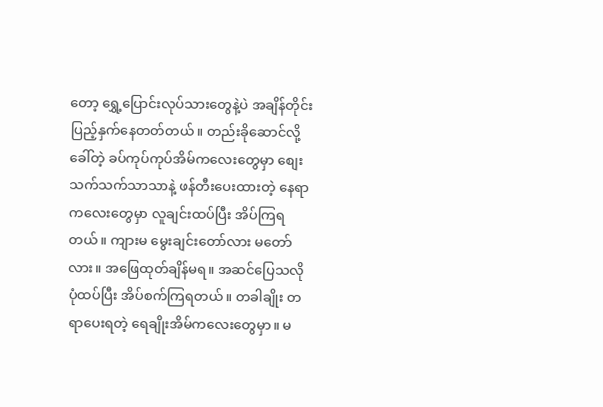တော့ ရွှေ့ပြောင်းလုပ်သားတွေနဲ့ပဲ အချိန်တိုင်းပြည့်နှက်နေတတ်တယ်။ တည်းခိုဆောင်လို့ခေါ်တဲ့ ခပ်ကုပ်ကုပ်အိမ်ကလေးတွေမှာ စျေးသက်သက်သာသာနဲ့ ဖန်တီးပေးထားတဲ့ နေရာကလေးတွေမှာ လူချင်းထပ်ပြီး အိပ်ကြရတယ်။ ကျားမ မွေးချင်းတော်လား မတော်လား။ အဖြေထုတ်ချိန်မရ။ အဆင်ပြေသလို ပုံထပ်ပြီး အိပ်စက်ကြရတယ်။ တခါချိုး တရာပေးရတဲ့ ရေချိုးအိမ်ကလေးတွေမှာ။ မ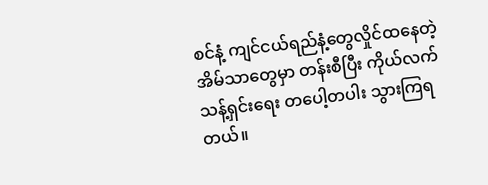စင်နံ့ ကျင်ငယ်ရည်နံ့တွေလှိုင်ထနေတဲ့ အိမ်သာတွေမှာ တန်းစီပြီး ကိုယ်လက်သန့်ရှင်းရေး တပေါ့တပါး သွားကြရတယ်။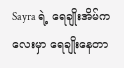Sayra ရဲ့ ရေချိုးအိမ်ကလေးမှာ ရေချိုးနေတာ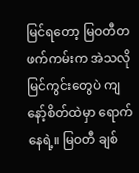မြင်ရတော့ မြဝတီတဖက်ကမ်းက အဲသလို မြင်ကွင်းတွေပဲ ကျနော့်စိတ်ထဲမှာ ရောက်နေရဲ့။ မြဝတီ ချစ်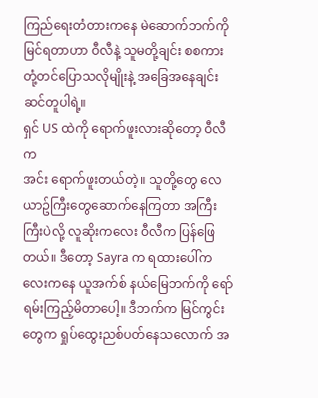ကြည်ရေးတံတားကနေ မဲဆောက်ဘက်ကို မြင်ရတာဟာ ဝီလီနဲ့ သူမတို့ချင်း စစကားတုံ့တင်ပြောသလိုမျိုးနဲ့ အခြေအနေချင်း ဆင်တူပါရဲ့။
ရှင် US ထဲကို ရောက်ဖူးလားဆိုတော့ ဝီလီက
အင်း ရောက်ဖူးတယ်တဲ့။ သူတို့တွေ လေယာဥ်ကြီးတွေဆောက်နေကြတာ အကြီးကြီးပဲလို့ လူဆိုးကလေး ဝီလီက ပြန်ဖြေတယ်။ ဒီတော့ Sayra က ရထားပေါ်ကလေးကနေ ယူအက်စ် နယ်မြေဘက်ကို ရော်ရမ်းကြည့်မိတာပေါ့။ ဒီဘက်က မြင်ကွင်းတွေက ရှုပ်ထွေးညစ်ပတ်နေသလောက် အ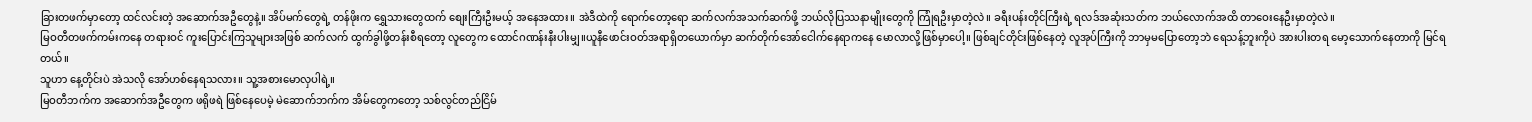ခြားတဖက်မှာတော့ ထင်လင်းတဲ့ အဆောက်အဦတွေနဲ့။ အိပ်မက်တွေရဲ့ တန်ဖိုးက ရွှေသားတွေထက် စျေးကြီးဦးမယ့် အနေအထား။ အဲဒီထဲကို ရောက်တော့ရော ဆက်လက်အသက်ဆက်ဖို့ ဘယ်လိုပြဿနာမျိုးတွေကို ကြုံရဦးမှာတဲ့လဲ။ ခရီးပန်းတိုင်ကြီးရဲ့ ရလဒ်အဆုံးသတ်က ဘယ်လောက်အထိ တာဝေးနေဦးမှာတဲ့လဲ။
မြဝတီတဖက်ကမ်းကနေ တရားဝင် ကူးပြောင်းကြသူများအဖြစ် ဆက်လက် ထွက်ခွါဖို့တန်းစီရတော့ လူတွေက ထောင်ဂဏန်းနီးပါးမျှ။ယူနီဖောင်းဝတ်အရာရှိတယောက်မှာ ဆက်တိုက်အော်ငေါက်နေရာကနေ မောလာလို့ဖြစ်မှာပေါ့။ ဖြစ်ချင်တိုင်းဖြစ်နေတဲ့ လူအုပ်ကြီးကို ဘာမှမပြောတော့ဘဲ ရေသန့်ဘူးကိုပဲ အားပါးတရ မော့သောက်နေတာကို မြင်ရတယ်။
သူဟာ နေ့တိုင်းပဲ အဲသလို အော်ဟစ်နေရသလား။ သူ့အစားမောလှပါရဲ့။
မြဝတီဘက်က အဆောက်အဦတွေက ဖရိုဖရဲ ဖြစ်နေပေမဲ့ မဲဆောက်ဘက်က အိမ်တွေကတော့ သစ်လွင်တည်ငြိမ်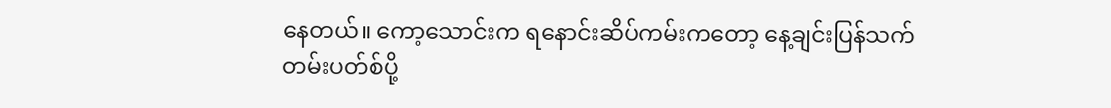နေတယ်။ ကော့သောင်းက ရနောင်းဆိပ်ကမ်းကတော့ နေ့ချင်းပြန်သက်တမ်းပတ်စ်ပို့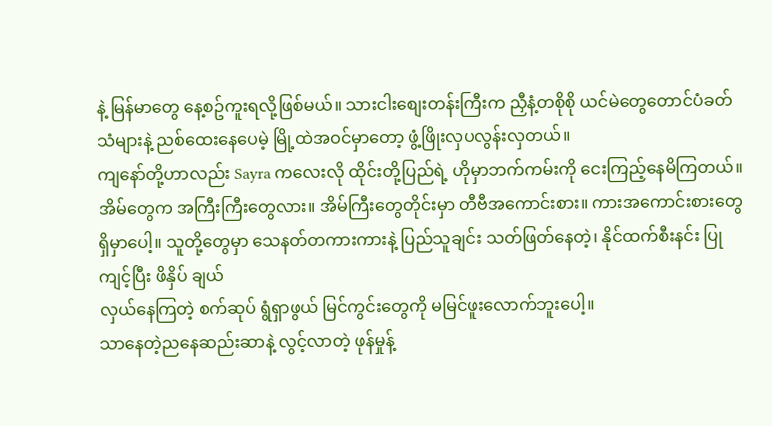နဲ့ မြန်မာတွေ နေ့စဥ်ကူးရလို့ဖြစ်မယ်။ သားငါးစျေးတန်းကြီးက ညှီနံ့တစိုစို ယင်မဲတွေတောင်ပံခတ်သံများနဲ့ ညစ်ထေးနေပေမဲ့ မြို့ထဲအဝင်မှာတော့ ဖွံ့ဖြိုးလှပလွန်းလှတယ်။
ကျနော်တို့ဟာလည်း Sayra ကလေးလို ထိုင်းတို့ပြည်ရဲ့ ဟိုမှာဘက်ကမ်းကို ငေးကြည့်နေမိကြတယ်။ အိမ်တွေက အကြီးကြီးတွေလား။ အိမ်ကြီးတွေတိုင်းမှာ တီဗီအကောင်းစား။ ကားအကောင်းစားတွေ ရှိမှာပေါ့။ သူတို့တွေမှာ သေနတ်တကားကားနဲ့ ပြည်သူချင်း သတ်ဖြတ်နေတဲ့၊ နိုင်ထက်စီးနင်း ပြုကျင့်ပြီး ဖိနှိပ် ချယ်
လှယ်နေကြတဲ့ စက်ဆုပ် ရွံရှာဖွယ် မြင်ကွင်းတွေကို မမြင်ဖူးလောက်ဘူးပေါ့။
သာနေတဲ့ညနေဆည်းဆာနဲ့ လွင့်လာတဲ့ ဖုန်မှုန့်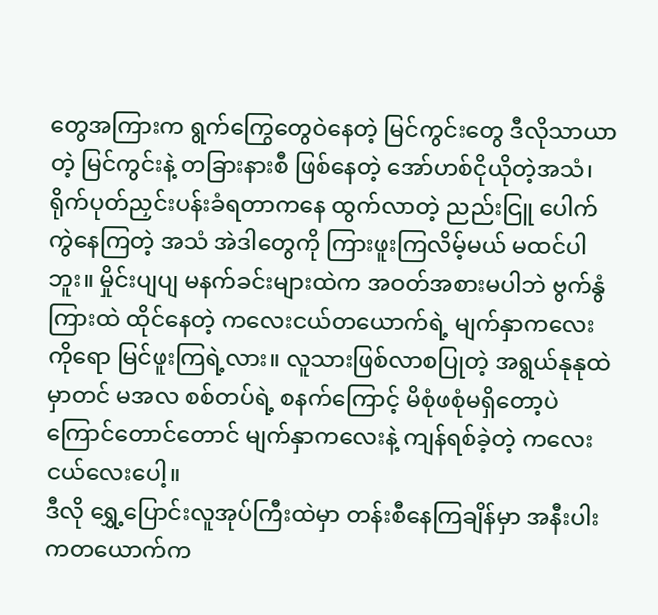တွေအကြားက ရွက်ကြွေတွေဝဲနေတဲ့ မြင်ကွင်းတွေ ဒီလိုသာယာတဲ့ မြင်ကွင်းနဲ့ တခြားနားစီ ဖြစ်နေတဲ့ အော်ဟစ်ငိုယိုတဲ့အသံ၊ ရိုက်ပုတ်ညှင်းပန်းခံရတာကနေ ထွက်လာတဲ့ ညည်းငြူ ပေါက်ကွဲနေကြတဲ့ အသံ အဲဒါတွေကို ကြားဖူးကြလိမ့်မယ် မထင်ပါဘူး။ မှိုင်းပျပျ မနက်ခင်းများထဲက အဝတ်အစားမပါဘဲ ဗွက်နွံကြားထဲ ထိုင်နေတဲ့ ကလေးငယ်တယောက်ရဲ့ မျက်နှာကလေးကိုရော မြင်ဖူးကြရဲ့လား။ လူသားဖြစ်လာစပြုတဲ့ အရွယ်နုနုထဲမှာတင် မအလ စစ်တပ်ရဲ့ စနက်ကြောင့် မိစုံဖစုံမရှိတော့ပဲ ကြောင်တောင်တောင် မျက်နှာကလေးနဲ့ ကျန်ရစ်ခဲ့တဲ့ ကလေးငယ်လေးပေါ့။
ဒီလို ရွှေ့ပြောင်းလူအုပ်ကြီးထဲမှာ တန်းစီနေကြချိန်မှာ အနီးပါးကတယောက်က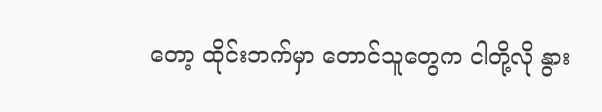တော့ ထိုင်းဘက်မှာ တောင်သူတွေက ငါတို့လို နွား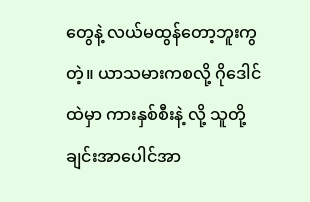တွေနဲ့ လယ်မထွန်တော့ဘူးကွတဲ့။ ယာသမားကစလို့ ဂိုဒေါင်ထဲမှာ ကားနှစ်စီးနဲ့ လို့ သူတို့ချင်းအာပေါင်အာ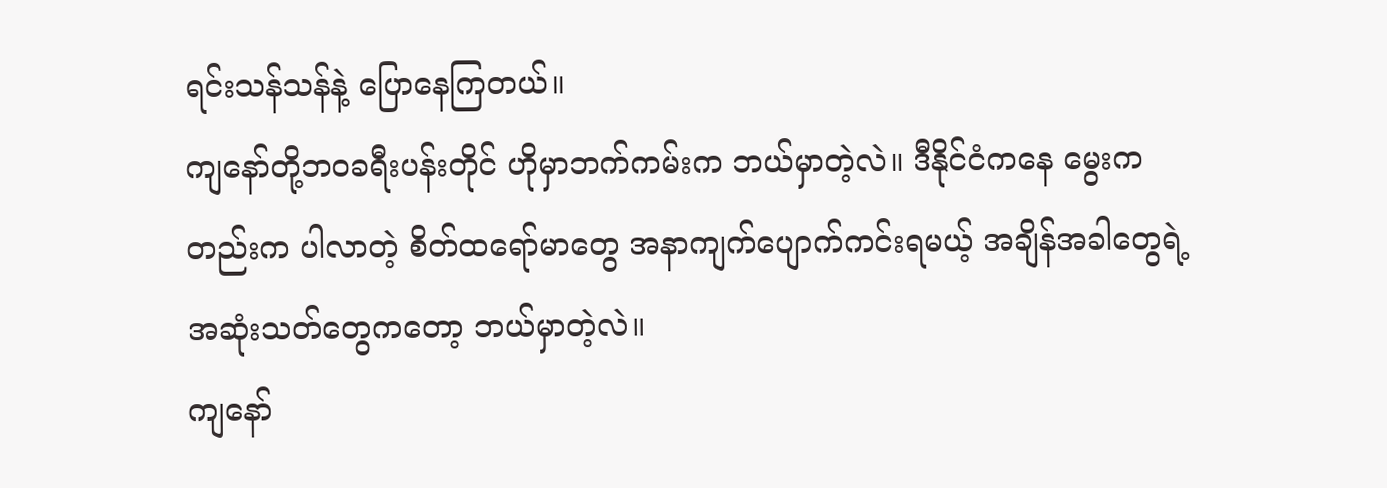ရင်းသန်သန်နဲ့ ပြောနေကြတယ်။
ကျနော်တို့ဘဝခရီးပန်းတိုင် ဟိုမှာဘက်ကမ်းက ဘယ်မှာတဲ့လဲ။ ဒီနိုင်ငံကနေ မွေးကတည်းက ပါလာတဲ့ စိတ်ထရော်မာတွေ အနာကျက်ပျောက်ကင်းရမယ့် အချိန်အခါတွေရဲ့ အဆုံးသတ်တွေကတော့ ဘယ်မှာတဲ့လဲ။
ကျနော်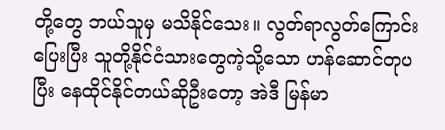တို့တွေ ဘယ်သူမှ မသိနိုင်သေး။ လွတ်ရာလွတ်ကြောင်းပြေးပြီး သူတို့နိုင်ငံသားတွေကဲ့သို့သော ဟန်ဆောင်တုပပြီး နေထိုင်နိုင်တယ်ဆိုဦးတော့ အဲဒီ မြန်မာ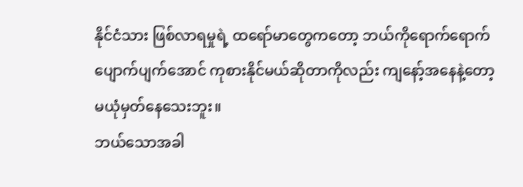နိုင်ငံသား ဖြစ်လာရမှုရဲ့ ထရော်မာတွေကတော့ ဘယ်ကိုရောက်ရောက် ပျောက်ပျက်အောင် ကုစားနိုင်မယ်ဆိုတာကိုလည်း ကျနော့်အနေနဲ့တော့ မယုံမှတ်နေသေးဘူး။
ဘယ်သောအခါ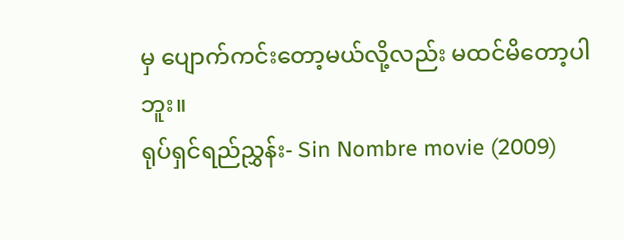မှ ပျောက်ကင်းတော့မယ်လို့လည်း မထင်မိတော့ပါဘူး။
ရုပ်ရှင်ရည်ညွှန်း- Sin Nombre movie (2009)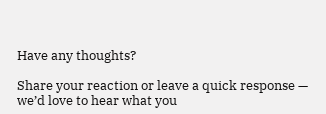Have any thoughts?

Share your reaction or leave a quick response — we’d love to hear what you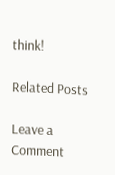think!

Related Posts

Leave a Comment